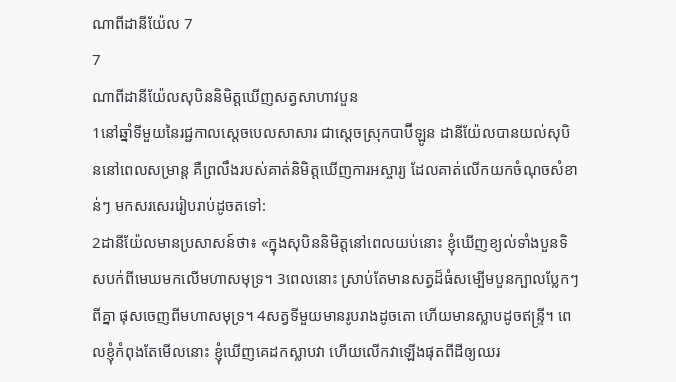ណាពីដានីយ៉ែល 7
7
ណាពីដានីយ៉ែលសុបិននិមិត្តឃើញសត្វសាហាវបួន
1នៅឆ្នាំទីមួយនៃរជ្ជកាលស្តេចបេលសាសារ ជាស្ដេចស្រុកបាប៊ីឡូន ដានីយ៉ែលបានយល់សុបិននៅពេលសម្រាន្ដ គឺព្រលឹងរបស់គាត់និមិត្តឃើញការអស្ចារ្យ ដែលគាត់លើកយកចំណុចសំខាន់ៗ មកសរសេររៀបរាប់ដូចតទៅ:
2ដានីយ៉ែលមានប្រសាសន៍ថា៖ «ក្នុងសុបិននិមិត្តនៅពេលយប់នោះ ខ្ញុំឃើញខ្យល់ទាំងបួនទិសបក់ពីមេឃមកលើមហាសមុទ្រ។ 3ពេលនោះ ស្រាប់តែមានសត្វដ៏ធំសម្បើមបួនក្បាលប្លែកៗពីគ្នា ផុសចេញពីមហាសមុទ្រ។ 4សត្វទីមួយមានរូបរាងដូចតោ ហើយមានស្លាបដូចឥន្ទ្រី។ ពេលខ្ញុំកំពុងតែមើលនោះ ខ្ញុំឃើញគេដកស្លាបវា ហើយលើកវាឡើងផុតពីដីឲ្យឈរ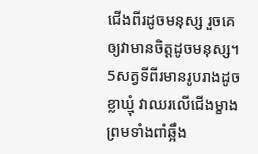ជើងពីរដូចមនុស្ស រួចគេឲ្យវាមានចិត្តដូចមនុស្ស។ 5សត្វទីពីរមានរូបរាងដូចខ្លាឃ្មុំ វាឈរលើជើងម្ខាង ព្រមទាំងពាំឆ្អឹង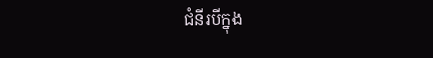ជំនីរបីក្នុង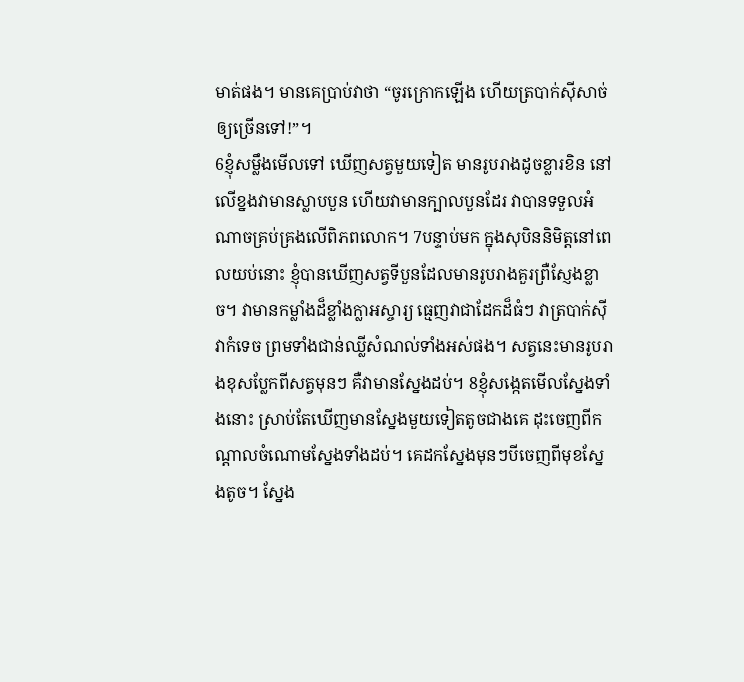មាត់ផង។ មានគេប្រាប់វាថា “ចូរក្រោកឡើង ហើយត្របាក់ស៊ីសាច់ឲ្យច្រើនទៅ!”។
6ខ្ញុំសម្លឹងមើលទៅ ឃើញសត្វមួយទៀត មានរូបរាងដូចខ្លារខិន នៅលើខ្នងវាមានស្លាបបួន ហើយវាមានក្បាលបួនដែរ វាបានទទួលអំណាចគ្រប់គ្រងលើពិភពលោក។ 7បន្ទាប់មក ក្នុងសុបិននិមិត្តនៅពេលយប់នោះ ខ្ញុំបានឃើញសត្វទីបួនដែលមានរូបរាងគួរព្រឺស្ញែងខ្លាច។ វាមានកម្លាំងដ៏ខ្លាំងក្លាអស្ចារ្យ ធ្មេញវាជាដែកដ៏ធំៗ វាត្របាក់ស៊ី វាកំទេច ព្រមទាំងជាន់ឈ្លីសំណល់ទាំងអស់ផង។ សត្វនេះមានរូបរាងខុសប្លែកពីសត្វមុនៗ គឺវាមានស្នែងដប់។ 8ខ្ញុំសង្កេតមើលស្នែងទាំងនោះ ស្រាប់តែឃើញមានស្នែងមួយទៀតតូចជាងគេ ដុះចេញពីកណ្ដាលចំណោមស្នែងទាំងដប់។ គេដកស្នែងមុនៗបីចេញពីមុខស្នែងតូច។ ស្នែង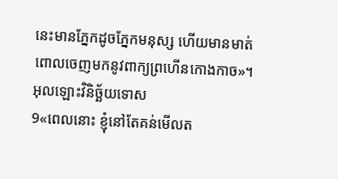នេះមានភ្នែកដូចភ្នែកមនុស្ស ហើយមានមាត់ពោលចេញមកនូវពាក្យព្រហើនកោងកាច»។
អុលឡោះវិនិច្ឆ័យទោស
9«ពេលនោះ ខ្ញុំនៅតែគន់មើលត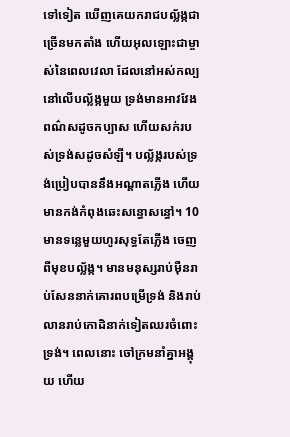ទៅទៀត ឃើញគេយករាជបល្ល័ង្កជាច្រើនមកតាំង ហើយអុលឡោះជាម្ចាស់នៃពេលវេលា ដែលនៅអស់កល្ប នៅលើបល្ល័ង្កមួយ ទ្រង់មានអាវវែងពណ៌សដូចកប្បាស ហើយសក់របស់ទ្រង់សដូចសំឡី។ បល្ល័ង្ករបស់ទ្រង់ប្រៀបបាននឹងអណ្ដាតភ្លើង ហើយមានកង់កំពុងឆេះសន្ធោសន្ធៅ។ 10មានទន្លេមួយហូរសុទ្ធតែភ្លើង ចេញពីមុខបល្ល័ង្ក។ មានមនុស្សរាប់ម៉ឺនរាប់សែននាក់គោរពបម្រើទ្រង់ និងរាប់លានរាប់កោដិនាក់ទៀតឈរចំពោះទ្រង់។ ពេលនោះ ចៅក្រមនាំគ្នាអង្គុយ ហើយ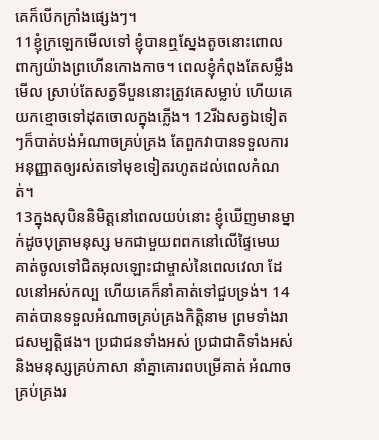គេក៏បើកក្រាំងផ្សេងៗ។
11ខ្ញុំក្រឡេកមើលទៅ ខ្ញុំបានឮស្នែងតូចនោះពោលពាក្យយ៉ាងព្រហើនកោងកាច។ ពេលខ្ញុំកំពុងតែសម្លឹងមើល ស្រាប់តែសត្វទីបួននោះត្រូវគេសម្លាប់ ហើយគេយកខ្មោចទៅដុតចោលក្នុងភ្លើង។ 12រីឯសត្វឯទៀតៗក៏បាត់បង់អំណាចគ្រប់គ្រង តែពួកវាបានទទួលការអនុញ្ញាតឲ្យរស់តទៅមុខទៀតរហូតដល់ពេលកំណត់។
13ក្នុងសុបិននិមិត្តនៅពេលយប់នោះ ខ្ញុំឃើញមានម្នាក់ដូចបុត្រាមនុស្ស មកជាមួយពពកនៅលើផ្ទៃមេឃ គាត់ចូលទៅជិតអុលឡោះជាម្ចាស់នៃពេលវេលា ដែលនៅអស់កល្ប ហើយគេក៏នាំគាត់ទៅជួបទ្រង់។ 14គាត់បានទទួលអំណាចគ្រប់គ្រងកិត្តិនាម ព្រមទាំងរាជសម្បត្តិផង។ ប្រជាជនទាំងអស់ ប្រជាជាតិទាំងអស់ និងមនុស្សគ្រប់ភាសា នាំគ្នាគោរពបម្រើគាត់ អំណាចគ្រប់គ្រងរ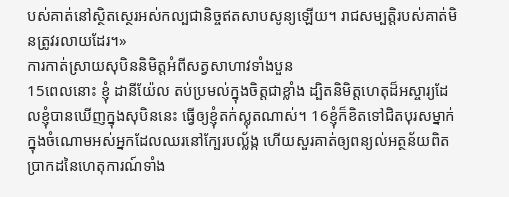បស់គាត់នៅស្ថិតស្ថេរអស់កល្បជានិច្ចឥតសាបសូន្យឡើយ។ រាជសម្បត្តិរបស់គាត់មិនត្រូវរលាយដែរ។»
ការកាត់ស្រាយសុបិននិមិត្តអំពីសត្វសាហាវទាំងបួន
15ពេលនោះ ខ្ញុំ ដានីយ៉ែល តប់ប្រមល់ក្នុងចិត្តជាខ្លាំង ដ្បិតនិមិត្តហេតុដ៏អស្ចារ្យដែលខ្ញុំបានឃើញក្នុងសុបិននេះ ធ្វើឲ្យខ្ញុំតក់ស្លុតណាស់។ 16ខ្ញុំក៏ខិតទៅជិតបុរសម្នាក់ក្នុងចំណោមអស់អ្នកដែលឈរនៅក្បែរបល្ល័ង្ក ហើយសួរគាត់ឲ្យពន្យល់អត្ថន័យពិតប្រាកដនៃហេតុការណ៍ទាំង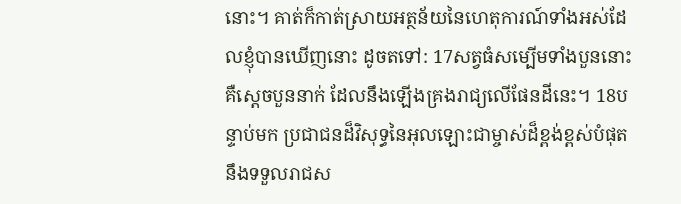នោះ។ គាត់ក៏កាត់ស្រាយអត្ថន័យនៃហេតុការណ៍ទាំងអស់ដែលខ្ញុំបានឃើញនោះ ដូចតទៅ: 17សត្វធំសម្បើមទាំងបួននោះ គឺស្តេចបួននាក់ ដែលនឹងឡើងគ្រងរាជ្យលើផែនដីនេះ។ 18បន្ទាប់មក ប្រជាជនដ៏វិសុទ្ធនៃអុលឡោះជាម្ចាស់ដ៏ខ្ពង់ខ្ពស់បំផុតនឹងទទួលរាជស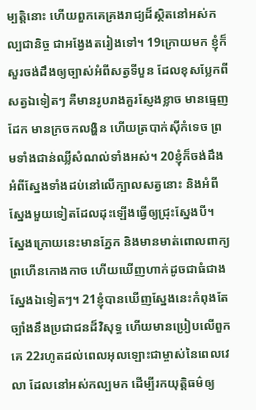ម្បត្តិនោះ ហើយពួកគេគ្រងរាជ្យដ៏ស្ថិតនៅអស់កល្បជានិច្ច ជាអង្វែងតរៀងទៅ។ 19ក្រោយមក ខ្ញុំក៏សួរចង់ដឹងឲ្យច្បាស់អំពីសត្វទីបួន ដែលខុសប្លែកពីសត្វឯទៀតៗ គឺមានរូបរាងគួរស្ញែងខ្លាច មានធ្មេញដែក មានក្រចកលង្ហិន ហើយត្របាក់ស៊ីកំទេច ព្រមទាំងជាន់ឈ្លីសំណល់ទាំងអស់។ 20ខ្ញុំក៏ចង់ដឹងអំពីស្នែងទាំងដប់នៅលើក្បាលសត្វនោះ និងអំពីស្នែងមួយទៀតដែលដុះឡើងធ្វើឲ្យជ្រុះស្នែងបី។ ស្នែងក្រោយនេះមានភ្នែក និងមានមាត់ពោលពាក្យព្រហើនកោងកាច ហើយឃើញហាក់ដូចជាធំជាងស្នែងឯទៀតៗ។ 21ខ្ញុំបានឃើញស្នែងនេះកំពុងតែច្បាំងនឹងប្រជាជនដ៏វិសុទ្ធ ហើយមានប្រៀបលើពួកគេ 22រហូតដល់ពេលអុលឡោះជាម្ចាស់នៃពេលវេលា ដែលនៅអស់កល្បមក ដើម្បីរកយុត្តិធម៌ឲ្យ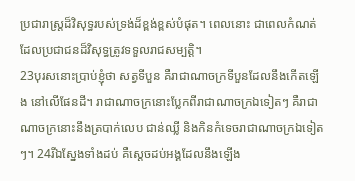ប្រជារាស្ត្រដ៏វិសុទ្ធរបស់ទ្រង់ដ៏ខ្ពង់ខ្ពស់បំផុត។ ពេលនោះ ជាពេលកំណត់ដែលប្រជាជនដ៏វិសុទ្ធត្រូវទទួលរាជសម្បត្តិ។
23បុរសនោះប្រាប់ខ្ញុំថា សត្វទីបួន គឺរាជាណាចក្រទីបួនដែលនឹងកើតឡើង នៅលើផែនដី។ រាជាណាចក្រនោះប្លែកពីរាជាណាចក្រឯទៀតៗ គឺរាជាណាចក្រនោះនឹងត្របាក់លេប ជាន់ឈ្លី និងកិនកំទេចរាជាណាចក្រឯទៀតៗ។ 24រីឯស្នែងទាំងដប់ គឺស្ដេចដប់អង្គដែលនឹងឡើង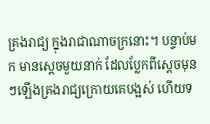គ្រងរាជ្យ ក្នុងរាជាណាចក្រនោះ។ បន្ទាប់មក មានស្ដេចមួយនាក់ ដែលប្លែកពីស្ដេចមុនៗឡើងគ្រងរាជ្យក្រោយគេបង្អស់ ហើយទ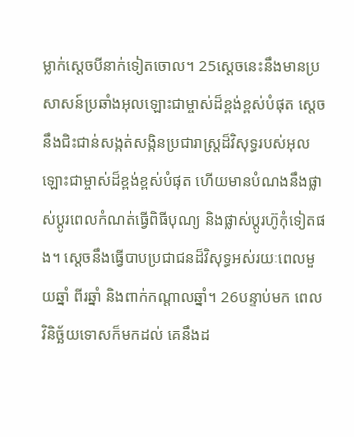ម្លាក់ស្ដេចបីនាក់ទៀតចោល។ 25ស្ដេចនេះនឹងមានប្រសាសន៍ប្រឆាំងអុលឡោះជាម្ចាស់ដ៏ខ្ពង់ខ្ពស់បំផុត ស្ដេចនឹងជិះជាន់សង្កត់សង្កិនប្រជារាស្ត្រដ៏វិសុទ្ធរបស់អុលឡោះជាម្ចាស់ដ៏ខ្ពង់ខ្ពស់បំផុត ហើយមានបំណងនឹងផ្លាស់ប្ដូរពេលកំណត់ធ្វើពិធីបុណ្យ និងផ្លាស់ប្ដូរហ៊ូកុំទៀតផង។ ស្តេចនឹងធ្វើបាបប្រជាជនដ៏វិសុទ្ធអស់រយៈពេលមួយឆ្នាំ ពីរឆ្នាំ និងពាក់កណ្ដាលឆ្នាំ។ 26បន្ទាប់មក ពេលវិនិច្ឆ័យទោសក៏មកដល់ គេនឹងដ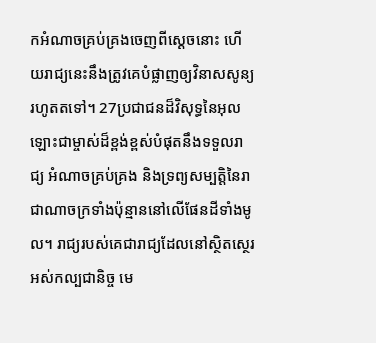កអំណាចគ្រប់គ្រងចេញពីស្ដេចនោះ ហើយរាជ្យនេះនឹងត្រូវគេបំផ្លាញឲ្យវិនាសសូន្យរហូតតទៅ។ 27ប្រជាជនដ៏វិសុទ្ធនៃអុលឡោះជាម្ចាស់ដ៏ខ្ពង់ខ្ពស់បំផុតនឹងទទួលរាជ្យ អំណាចគ្រប់គ្រង និងទ្រព្យសម្បត្តិនៃរាជាណាចក្រទាំងប៉ុន្មាននៅលើផែនដីទាំងមូល។ រាជ្យរបស់គេជារាជ្យដែលនៅស្ថិតស្ថេរអស់កល្បជានិច្ច មេ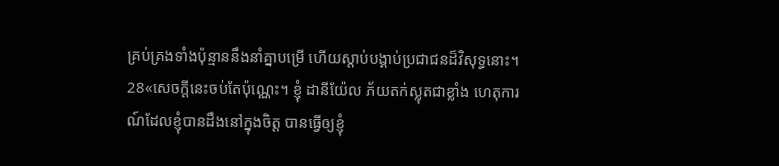គ្រប់គ្រងទាំងប៉ុន្មាននឹងនាំគ្នាបម្រើ ហើយស្ដាប់បង្គាប់ប្រជាជនដ៏វិសុទ្ធនោះ។
28«សេចក្ដីនេះចប់តែប៉ុណ្ណេះ។ ខ្ញុំ ដានីយ៉ែល ភ័យតក់ស្លុតជាខ្លាំង ហេតុការណ៍ដែលខ្ញុំបានដឹងនៅក្នុងចិត្ត បានធ្វើឲ្យខ្ញុំ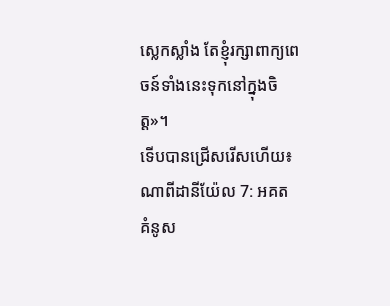ស្លេកស្លាំង តែខ្ញុំរក្សាពាក្យពេចន៍ទាំងនេះទុកនៅក្នុងចិត្ត»។
ទើបបានជ្រើសរើសហើយ៖
ណាពីដានីយ៉ែល 7: អគត
គំនូស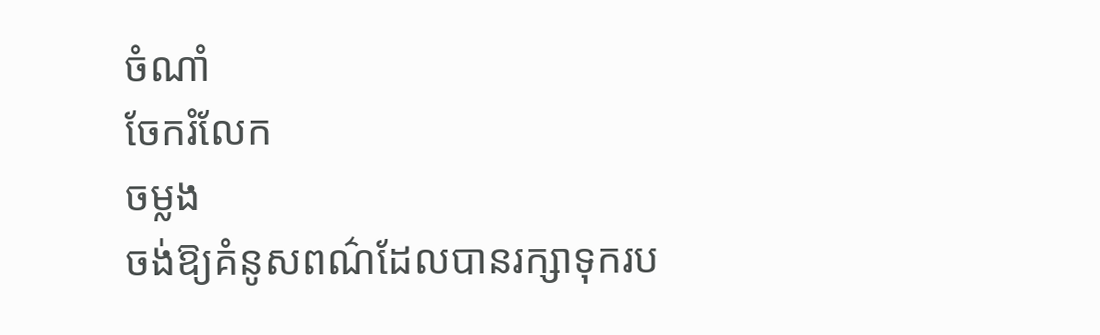ចំណាំ
ចែករំលែក
ចម្លង
ចង់ឱ្យគំនូសពណ៌ដែលបានរក្សាទុករប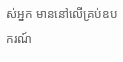ស់អ្នក មាននៅលើគ្រប់ឧបករណ៍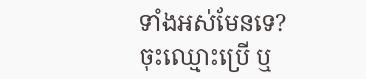ទាំងអស់មែនទេ? ចុះឈ្មោះប្រើ ឬ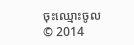ចុះឈ្មោះចូល
© 2014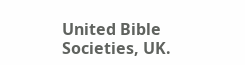United Bible Societies, UK.